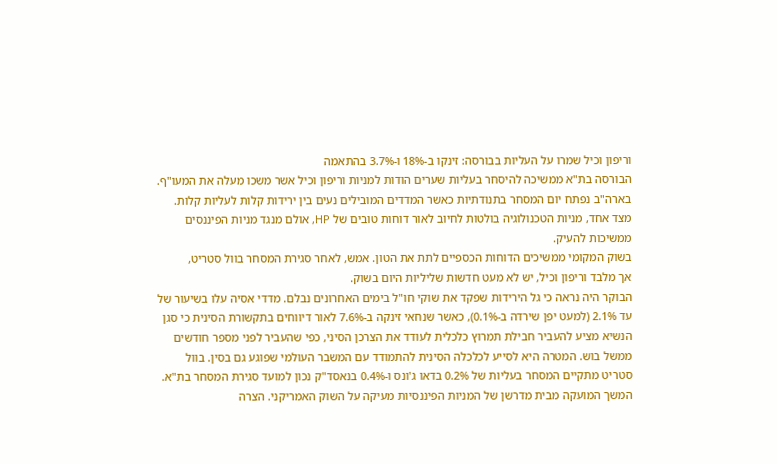וריפון וכיל שמרו על העליות בבורסה: זינקו ב-18% ו-3.7% בהתאמה
הבורסה בת"א ממשיכה להיסחר בעליות שערים הודות למניות וריפון וכיל אשר משכו מעלה את המעו"ף. בארה"ב נפתח יום המסחר בתנודתיות כאשר המדדים המובילים נעים בין ירידות קלות לעליות קלות. מצד אחד, מניות הטכנולוגיה בולטות לחיוב לאור דוחות טובים של HP, אולם מנגד מניות הפיננסים ממשיכות להעיק.
בשוק המקומי ממשיכים הדוחות הכספיים לתת את הטון. אמש, לאחר סגירת המסחר בוול סטריט,
אך מלבד וריפון וכיל, יש לא מעט חדשות שליליות היום בשוק.
הבוקר היה נראה כי גל הירידות שפקד את שוקי חו"ל בימים האחרונים נבלם. מדדי אסיה עלו בשיעור של עד 2.1% (למעט יפן שירדה ב-0.1%), כאשר שנחאי זינקה ב-7.6% לאור דיווחים בתקשורת הסינית כי סגן הנשיא מציע להעביר חבילת תמרוץ כלכלית לעודד את הצרכן הסיני, כפי שהעביר לפני מספר חודשים ממשל בוש. המטרה היא לסייע לכלכלה הסינית להתמודד עם המשבר העולמי שפוגע גם בסין. בוול סטריט מתקיים המסחר בעליות של 0.2% בדאו ג'ונס ו-0.4% בנאסד"ק נכון למועד סגירת המסחר בת"א.
המשך המועקה מבית מדרשן של המניות הפיננסיות מעיקה על השוק האמריקני. הצרה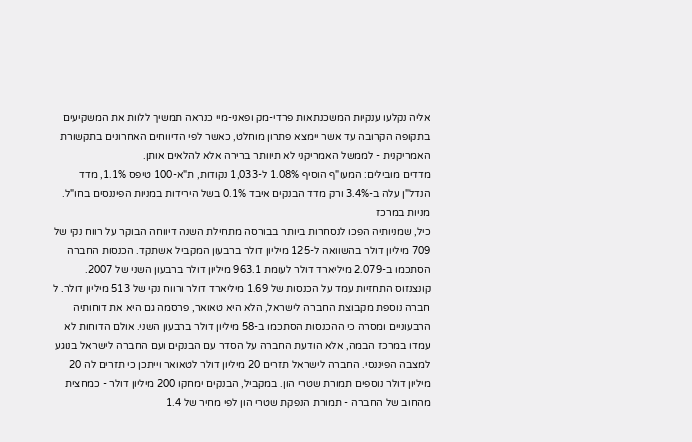אליה נקלעו ענקיות המשכנתאות פרדי-מק ופאני-מיי כנראה תמשיך ללוות את המשקיעים בתקופה הקרובה עד אשר יימצא פתרון מוחלט, כאשר לפי הדיווחים האחרונים בתקשורת האמריקנית - לממשל האמריקני לא תיוותר ברירה אלא להלאים אותן.
מדדים מובילים: המעו"ף הוסיף 1.08% ל-1,033 נקודות, ת"א-100 טיפס 1.1%, מדד הנדל"ן עלה ב-3.4% ורק מדד הבנקים איבד 0.1% בשל הירידות במניות הפיננסים בחו"ל.
מניות במרכז
כיל, שמניותיה הפכו לנסחרות ביותר בבורסה מתחילת השנה דיווחה הבוקר על רווח נקי של 709 מיליון דולר בהשוואה ל-125 מיליון דולר ברבעון המקביל אשתקד. הכנסות החברה הסתכמו ב-2.079 מיליארד דולר לעומת 963.1 מיליון דולר ברבעון השני של 2007. קונצנזוס התחזיות עמד על הכנסות של 1.69 מיליארד דולר ורווח נקי של 513 מיליון דולר. ל
חברה נוספת מקבוצת החברה לישראל, הלא היא טאואר, פרסמה גם היא את דוחותיה הרבעוניים ומסרה כי ההכנסות הסתכמו ב-58 מיליון דולר ברבעון השני. אולם הדוחות לא עמדו במרכז הבמה, אלא הודעת החברה על הסדר עם הבנקים ועם החברה לישראל בנוגע למצבה הפיננסי. החברה לישראל תזרים 20 מיליון דולר לטאואר וייתכן כי תזרים לה 20 מיליון דולר נוספים תמורת שטרי הון. במקביל, הבנקים ימחקו 200 מיליון דולר - כמחצית מהחוב של החברה - תמורת הנפקת שטרי הון לפי מחיר של 1.4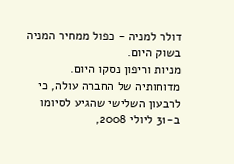דולר למניה - כפול ממחיר המניה בשוק היום.
מניות וריפון נסקו היום. מדוחותיה של החברה עולה, כי לרבעון השלישי שהגיע לסיומו ב-31 ליולי 2008,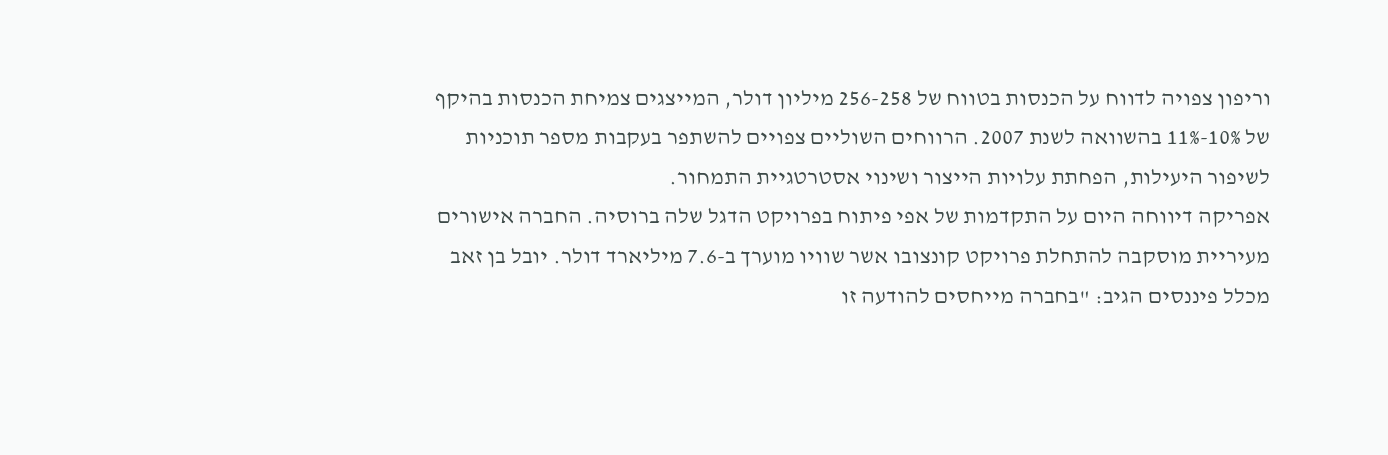וריפון צפויה לדווח על הכנסות בטווח של 256-258 מיליון דולר, המייצגים צמיחת הכנסות בהיקף של 10%-11% בהשוואה לשנת 2007. הרווחים השוליים צפויים להשתפר בעקבות מספר תוכניות לשיפור היעילות, הפחתת עלויות הייצור ושינוי אסטרטגיית התמחור.
אפריקה דיווחה היום על התקדמות של אפי פיתוח בפרויקט הדגל שלה ברוסיה. החברה אישורים מעיריית מוסקבה להתחלת פרויקט קונצובו אשר שוויו מוערך ב-7.6 מיליארד דולר. יובל בן זאב מכלל פיננסים הגיב: "בחברה מייחסים להודעה זו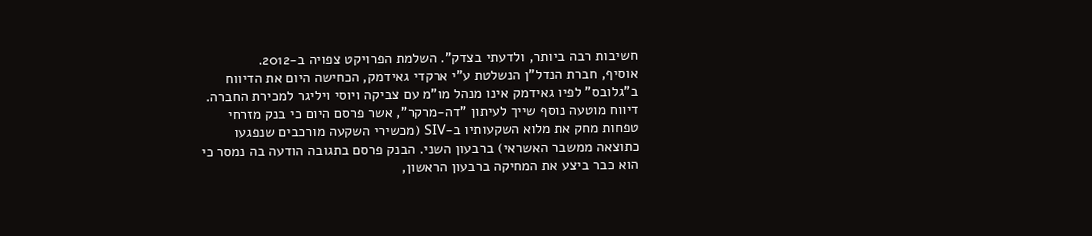חשיבות רבה ביותר, ולדעתי בצדק". השלמת הפרויקט צפויה ב-2012.
אוסיף, חברת הנדל"ן הנשלטת ע"י ארקדי גאידמק, הכחישה היום את הדיווח ב"גלובס" לפיו גאידמק אינו מנהל מו"מ עם צביקה ויוסי ויליגר למכירת החברה.
דיווח מוטעה נוסף שייך לעיתון "דה-מרקר", אשר פרסם היום כי בנק מזרחי טפחות מחק את מלוא השקעותיו ב-SIV (מכשירי השקעה מורכבים שנפגעו כתוצאה ממשבר האשראי) ברבעון השני. הבנק פרסם בתגובה הודעה בה נמסר כי הוא כבר ביצע את המחיקה ברבעון הראשון,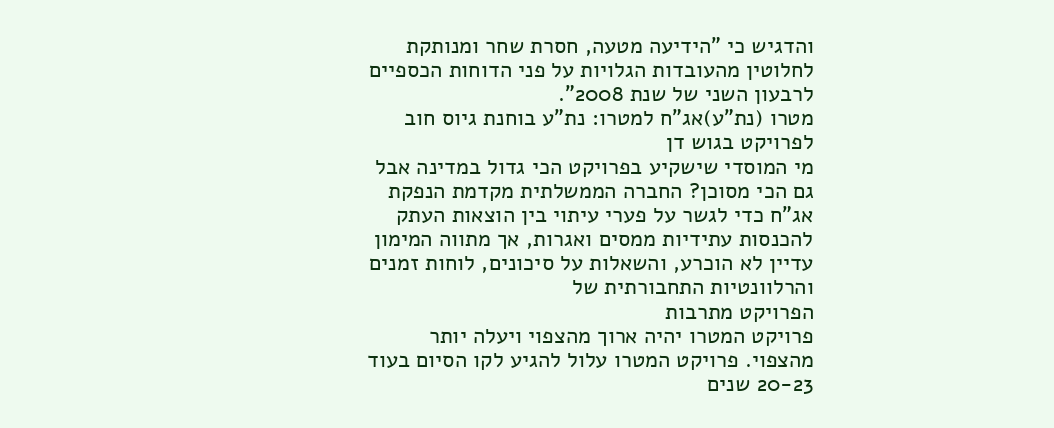והדגיש כי "הידיעה מטעה, חסרת שחר ומנותקת לחלוטין מהעובדות הגלויות על פני הדוחות הכספיים לרבעון השני של שנת 2008".
מטרו (נת"ע)אג"ח למטרו: נת"ע בוחנת גיוס חוב לפרויקט בגוש דן
מי המוסדי שישקיע בפרויקט הכי גדול במדינה אבל גם הכי מסוכן? החברה הממשלתית מקדמת הנפקת אג"ח כדי לגשר על פערי עיתוי בין הוצאות העתק להכנסות עתידיות ממסים ואגרות, אך מתווה המימון עדיין לא הוכרע, והשאלות על סיכונים, לוחות זמנים והרלוונטיות התחבורתית של
הפרויקט מתרבות
פרויקט המטרו יהיה ארוך מהצפוי ויעלה יותר מהצפוי. פרויקט המטרו עלול להגיע לקו הסיום בעוד 20-23 שנים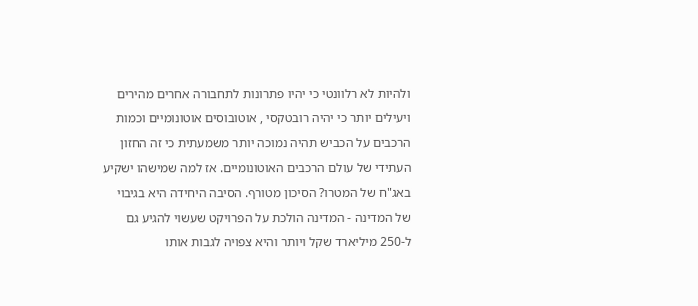ולהיות לא רלוונטי כי יהיו פתרונות לתחבורה אחרים מהירים ויעילים יותר כי יהיה רובטקסי , אוטובוסים אוטונומיים וכמות הרכבים על הכביש תהיה נמוכה יותר משמעתית כי זה החזון העתידי של עולם הרכבים האוטונומיים. אז למה שמישהו ישקיע באג"ח של המטרו? הסיכון מטורף. הסיבה היחידה היא בגיבוי של המדינה - המדינה הולכת על הפרויקט שעשוי להגיע גם ל-250 מיליארד שקל ויותר והיא צפויה לגבות אותו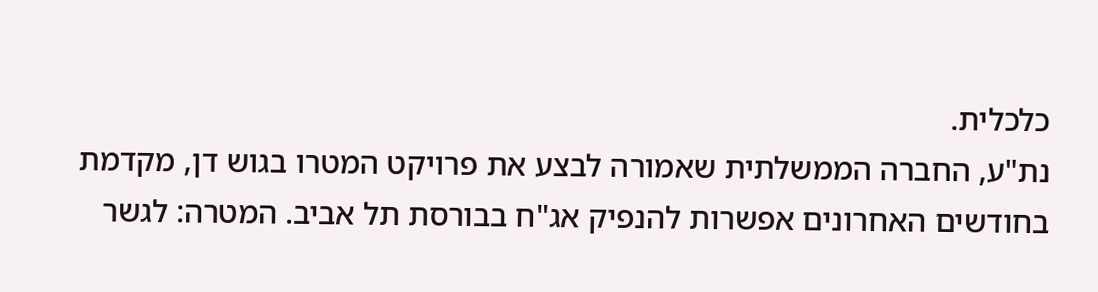כלכלית.
נת"ע, החברה הממשלתית שאמורה לבצע את פרויקט המטרו בגוש דן, מקדמת בחודשים האחרונים אפשרות להנפיק אג"ח בבורסת תל אביב. המטרה: לגשר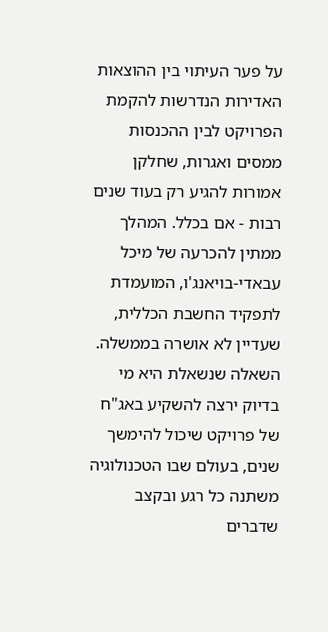על פער העיתוי בין ההוצאות האדירות הנדרשות להקמת הפרויקט לבין ההכנסות ממסים ואגרות, שחלקן אמורות להגיע רק בעוד שנים רבות - אם בכלל. המהלך ממתין להכרעה של מיכל עבאדי-בויאנג'ו, המועמדת לתפקיד החשבת הכללית, שעדיין לא אושרה בממשלה. השאלה שנשאלת היא מי בדיוק ירצה להשקיע באג"ח של פרויקט שיכול להימשך שנים, בעולם שבו הטכנולוגיה משתנה כל רגע ובקצב שדברים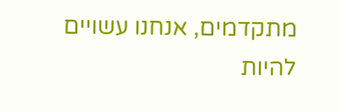מתקדמים, אנחנו עשויים להיות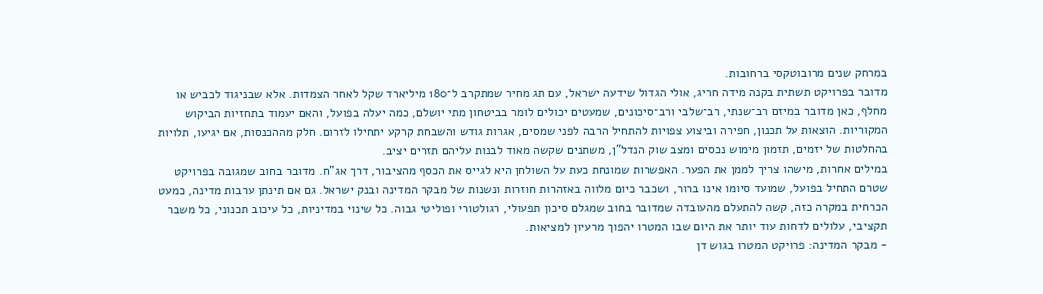במרחק שנים מרובוטקסי ברחובות.
מדובר בפרויקט תשתית בקנה מידה חריג, אולי הגדול שידעה ישראל, עם תג מחיר שמתקרב ל־180 מיליארד שקל לאחר הצמדות. אלא שבניגוד לכביש או מחלף, כאן מדובר במיזם רב־שנתי, רב־שלבי ורב־סיכונים, שמעטים יכולים לומר בביטחון מתי יושלם, כמה יעלה בפועל, והאם יעמוד בתחזיות הביקוש המקוריות. הוצאות על תכנון, חפירה וביצוע צפויות להתחיל הרבה לפני שמסים, אגרות גודש והשבחת קרקע יתחילו לזרום. חלק מההכנסות, אם יגיעו, תלויות בהחלטות של יזמים, תזמון מימוש נכסים ומצב שוק הנדל"ן, משתנים שקשה מאוד לבנות עליהם תזרים יציב.
במילים אחרות, מישהו צריך לממן את הפער. האפשרות שמונחת כעת על השולחן היא לגייס את הכסף מהציבור, דרך אג"ח. מדובר בחוב שמגובה בפרויקט שטרם התחיל בפועל, שמועד סיומו אינו ברור, ושכבר כיום מלווה באזהרות חוזרות ונשנות של מבקר המדינה ובנק ישראל. גם אם תינתן ערבות מדינה, כמעט הכרחית במקרה כזה, קשה להתעלם מהעובדה שמדובר בחוב שמגלם סיכון תפעולי, רגולטורי ופוליטי גבוה. כל שינוי במדיניות, כל עיכוב תכנוני, כל משבר תקציבי, עלולים לדחות עוד יותר את היום שבו המטרו יהפוך מרעיון למציאות.
- מבקר המדינה: פרויקט המטרו בגוש דן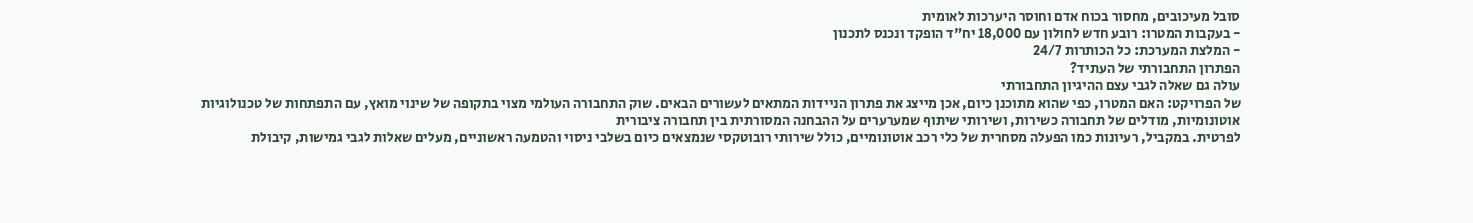סובל מעיכובים, מחסור בכוח אדם וחוסר היערכות לאומית
- בעקבות המטרו: רובע חדש לחולון עם 18,000 יח"ד הופקד ונכנס לתכנון
- המלצת המערכת: כל הכותרות 24/7
הפתרון התחבורתי של העתיד?
עולה גם שאלה לגבי עצם ההיגיון התחבורתי
של הפרויקט: האם המטרו, כפי שהוא מתוכנן כיום, אכן מייצג את פתרון הניידות המתאים לעשורים הבאים. שוק התחבורה העולמי מצוי בתקופה של שינוי מואץ, עם התפתחות של טכנולוגיות אוטונומיות, מודלים של תחבורה כשירות, ושירותי שיתוף שמערערים על ההבחנה המסורתית בין תחבורה ציבורית
לפרטית. במקביל, רעיונות כמו הפעלה מסחרית של כלי רכב אוטונומיים, כולל שירותי רובוטקסי שנמצאים כיום בשלבי ניסוי והטמעה ראשוניים, מעלים שאלות לגבי גמישות, קיבולת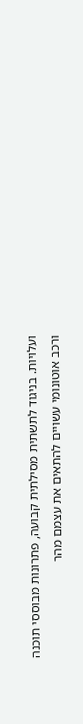ועלויות. בניגוד לתשתית מסילתית קבועה, פתרונות מבוססי תוכנה ורכב אוטונומי עשויים להתאים את עצמם מהר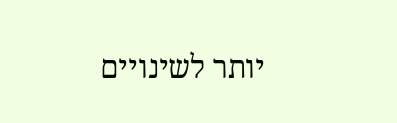יותר לשינויים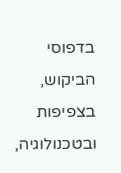בדפוסי הביקוש, בצפיפות ובטכנולוגיה,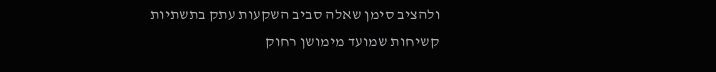ולהציב סימן שאלה סביב השקעות עתק בתשתיות קשיחות שמועד מימושן רחוק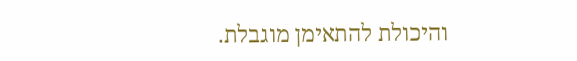והיכולת להתאימן מוגבלת.